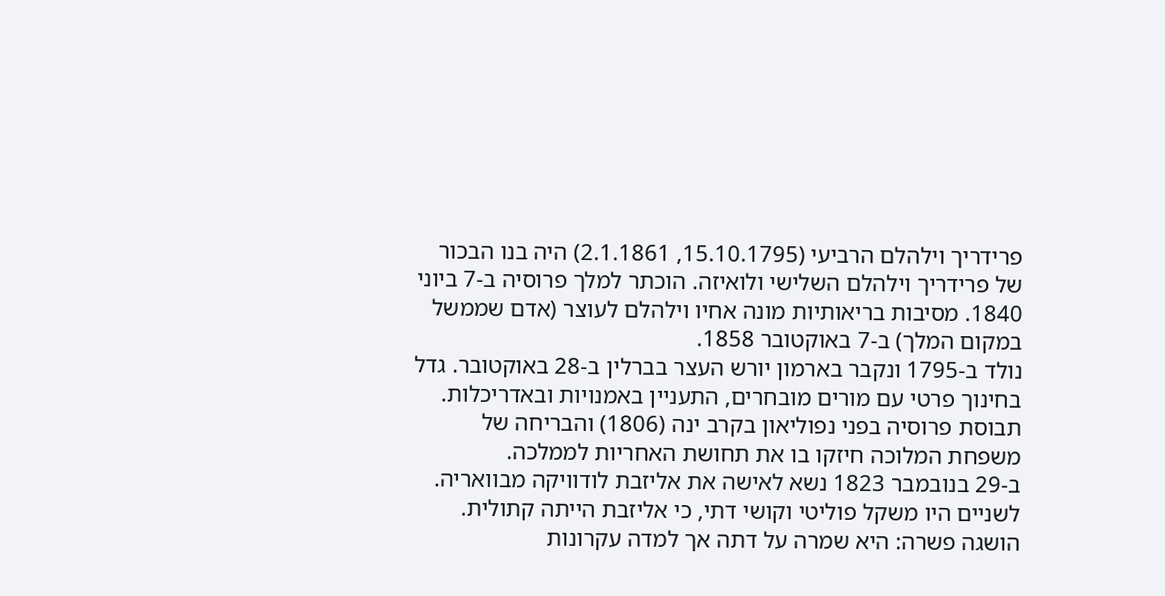פרידריך וילהלם הרביעי (15.10.1795, 2.1.1861) היה בנו הבכור של פרידריך וילהלם השלישי ולואיזה. הוכתר למלך פרוסיה ב‑7 ביוני 1840. מסיבות בריאותיות מונה אחיו וילהלם לעוצר (אדם שממשל במקום המלך) ב‑7 באוקטובר 1858.
נולד ב‑1795 ונקבר בארמון יורש העצר בברלין ב‑28 באוקטובר. גדל בחינוך פרטי עם מורים מובחרים, התעניין באמנויות ובאדריכלות. תבוסת פרוסיה בפני נפוליאון בקרב ינה (1806) והבריחה של משפחת המלוכה חיזקו בו את תחושת האחריות לממלכה.
ב‑29 בנובמבר 1823 נשא לאישה את אליזבת לודוויקה מבוואריה. לשניים היו משקל פוליטי וקושי דתי, כי אליזבת הייתה קתולית. הושגה פשרה: היא שמרה על דתה אך למדה עקרונות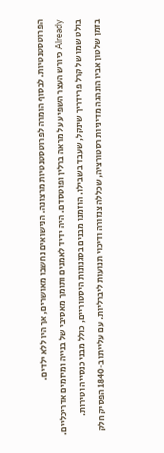הפרוטסטנטיות. לבסוף הומרה לפרוטסטנטיות מרצונה. הנישואים נחשבו מאושרים, אך היו ללא ילדים.
Already כיורש העצר השפיע על מראה ברלין ופוטסדם. היה ידיד לאמנים ותומך מאסיבי של בנייה ומיזמים אדריכליים. בולט שמו של קרל פרידריך שינקל, שעבד בשבילו. הוזמנו מבנים בסגנונות היסטוריים, כולל מבני כנסייה וטירות.
בזמן שלטון אביו הונהגה מדיניות רסטורציה, שכללה צנזורה ודיכוי תנועות ליברליות. עם עלייתו ב‑1840 הפסיק חלק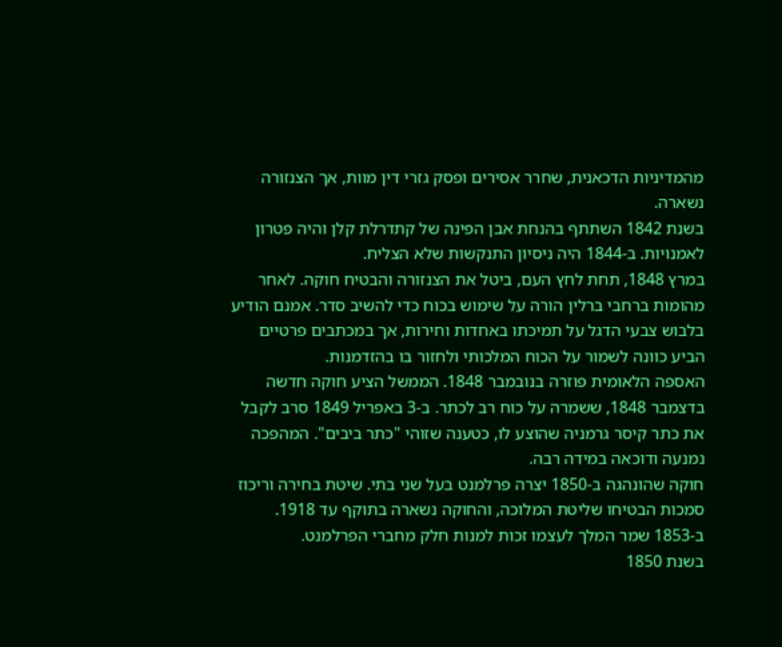מהמדיניות הדכאנית, שחרר אסירים ופסק גזרי דין מוות, אך הצנזורה נשארה.
בשנת 1842 השתתף בהנחת אבן הפינה של קתדרלת קלן והיה פטרון לאמנויות. ב‑1844 היה ניסיון התנקשות שלא הצליח.
במרץ 1848, תחת לחץ העם, ביטל את הצנזורה והבטיח חוקה. לאחר מהומות ברחבי ברלין הורה על שימוש בכוח כדי להשיב סדר. אמנם הודיע בלבוש צבעי הדגל על תמיכתו באחדות וחירות, אך במכתבים פרטיים הביע כוונה לשמור על הכוח המלכותי ולחזור בו בהזדמנות.
האספה הלאומית פוזרה בנובמבר 1848. הממשל הציע חוקה חדשה בדצמבר 1848, ששמרה על כוח רב לכתר. ב‑3 באפריל 1849 סרב לקבל את כתר קיסר גרמניה שהוצע לו, כטענה שזוהי "כתר ביבים". המהפכה נמנעה ודוכאה במידה רבה.
חוקה שהונהגה ב‑1850 יצרה פרלמנט בעל שני בתי. שיטת בחירה וריכוז סמכות הבטיחו שליטת המלוכה, והחוקה נשארה בתוקף עד 1918. ב‑1853 שמר המלך לעצמו זכות למנות חלק מחברי הפרלמנט.
בשנת 1850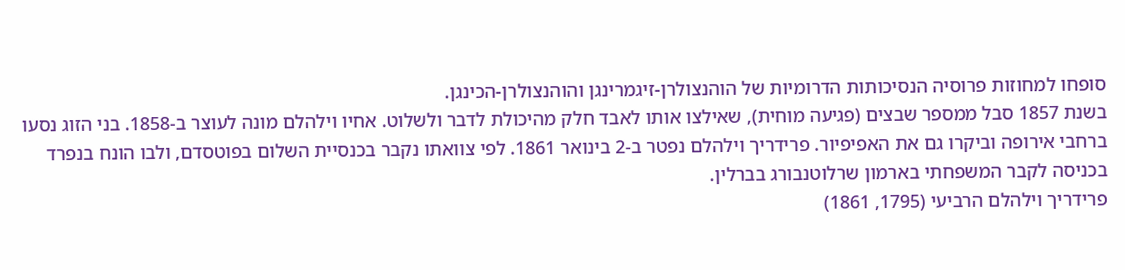סופחו למחוזות פרוסיה הנסיכותות הדרומיות של הוהנצולרן-זיגמרינגן והוהנצולרן-הכינגן.
בשנת 1857 סבל ממספר שבצים (פגיעה מוחית), שאילצו אותו לאבד חלק מהיכולת לדבר ולשלוט. אחיו וילהלם מונה לעוצר ב‑1858. בני הזוג נסעו ברחבי אירופה וביקרו גם את האפיפיור. פרידריך וילהלם נפטר ב‑2 בינואר 1861. לפי צוואתו נקבר בכנסיית השלום בפוטסדם, ולבו הונח בנפרד בכניסה לקבר המשפחתי בארמון שרלוטנבורג בברלין.
פרידריך וילהלם הרביעי (1795, 1861)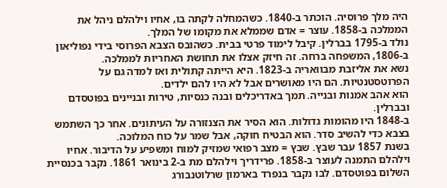היה מלך פרוסיה. הוכתר ב‑1840. כשהמחלה לקתה בו, אחיו וילהלם ניהל את הממלכה ב‑1858. עוצר = אדם שממלא את מקומו של המלך.
נולד ב‑1795 בברלין. קיבל לימוד פרטי בבית. כשהובס הצבא הפרוסי בידי נפוליאון ב‑1806, המשפחה ברחה. זה חיזק אצלו את תחושת האחריות לממלכה.
נשא את אליזבת מבוואריה ב‑1823. היא הייתה קתולית ואז למדה גם על הפרוטסטנטיות. הם היו מאושרים אבל לא היו להם ילדים.
הוא אהב אמנות ובנייה. תמך באדריכלים ובנה כנסיות, טירות ובניינים בפוטסדם ובברלין.
ב‑1848 היו מהומות גדולות. הוא הסיר את הצנזורה על העיתונים. אחר כך השתמש בצבא כדי להשיב סדר. הוא הבטיח חוקה, אבל שמר על כוח המלוכה.
בשנת 1857 עבר שבץ. שבץ = מצב רפואי שמזיק למוח ומשפיע על הדיבור. אחיו וילהלם התמנה לעוצר ב‑1858. פרידריך וילהלם מת ב‑2 בינואר 1861. נקבר בכנסיית השלום בפוטסדם. לבו נקבר בנפרד בארמון שרלוטנבורג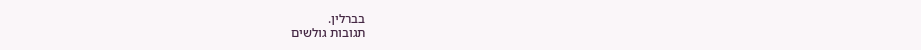בברלין.
תגובות גולשים